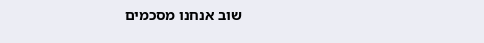שוב אנחנו מסכמים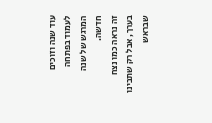עוד שנה וזוכים לעמוד בפתחה המרגש של שנה חדשה.
זה נראה כמו נצח בערך, אבל רק שתבינו שבראש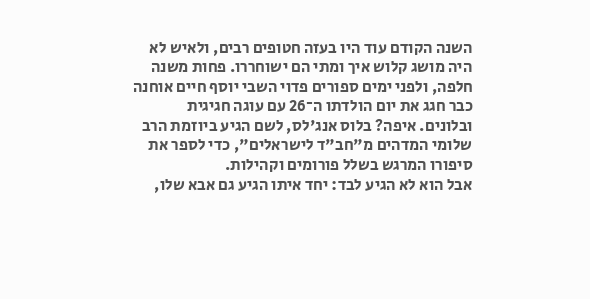השנה הקודם עוד היו בעזה חטופים רבים, ולאיש לא היה מושג קלוש איך ומתי הם ישוחררו. פחות משנה חלפה, ולפני ימים ספורים פדוי השבי יוסף חיים אוחנה כבר חגג את יום הולדתו ה־26 עם עוגה חגיגית ובלונים. איפה? בלוס אנג'לס, לשם הגיע ביוזמת הרב שלומי המדהים מ"חב"ד לישראלים", כדי לספר את סיפורו המרגש בשלל פורומים וקהילות.
אבל הוא לא הגיע לבד: יחד איתו הגיע גם אבא שלו,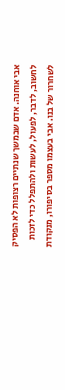אבי אוחנה. אדם שבמשך שנתיים רצופות לא הפסיק לחשוב, לדבר, לפעול, לעשות ולהתפלל כדי לזכות לשחרור של בנו. אבי בעצמו מספר בסיפורו, מנקודת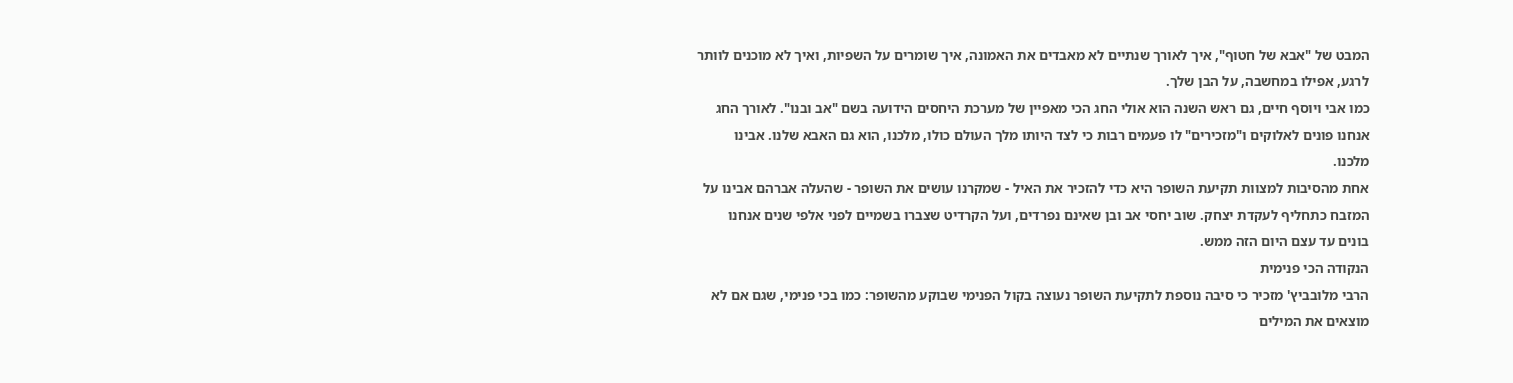המבט של "אבא של חטוף", איך לאורך שנתיים לא מאבדים את האמונה, איך שומרים על השפיות, ואיך לא מוכנים לוותר לרגע, אפילו במחשבה, על הבן שלך.
כמו אבי ויוסף חיים, גם ראש השנה הוא אולי החג הכי מאפיין של מערכת היחסים הידועה בשם "אב ובנו". לאורך החג אנחנו פונים לאלוקים ו"מזכירים" לו פעמים רבות כי לצד היותו מלך העולם כולו, מלכנו, הוא גם האבא שלנו. אבינו מלכנו.
אחת מהסיבות למצוות תקיעת השופר היא כדי להזכיר את האיל - שמקרנו עושים את השופר - שהעלה אברהם אבינו על המזבח כתחליף לעקדת יצחק. שוב יחסי אב ובן שאינם נפרדים, ועל הקרדיט שצברו בשמיים לפני אלפי שנים אנחנו בונים עד עצם היום הזה ממש.
הנקודה הכי פנימית
הרבי מלובביץ' מזכיר כי סיבה נוספת לתקיעת השופר נעוצה בקול הפנימי שבוקע מהשופר: כמו בכי פנימי, שגם אם לא מוצאים את המילים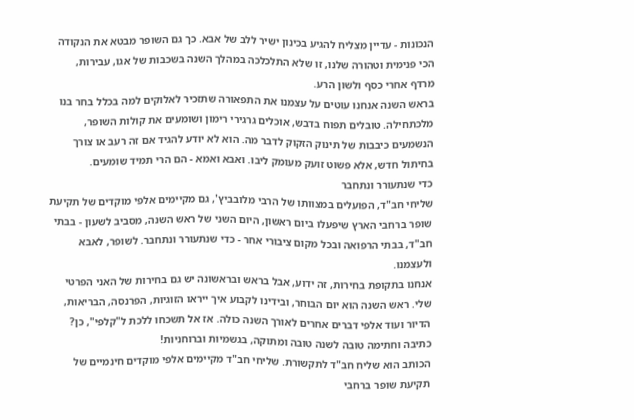הנכונות - עדיין מצליח להגיע בכינון ישיר ללב של אבא. כך גם השופר מבטא את הנקודה הכי פנימית וטהורה שלנו, זו שלא התלכלכה במהלך השנה בשכבות של אגו, עבירות, מרדף אחרי כסף ולשון הרע.
בראש השנה אנחנו עוטים על עצמנו את התפאורה שתזכיר לאלוקים למה בכלל בחר בנו מלכתחילה. טובלים תפוח בדבש, אוכלים גרגירי רימון ושומעים את קולות השופר, הנשמעים כיבבות של תינוק הזקוק לדבר מה. הוא לא יודע להגיד אם זה רעב או צורך בחיתול חדש, אלא פשוט זועק מעומק ליבו. ואבא ואמא - הם הרי תמיד שומעים.
כדי שנתעורר ונתחבר
שליחי חב"ד, הפועלים במצוותו של הרבי מלובביץ', גם מקיימים אלפי מוקדים של תקיעת שופר ברחבי הארץ שיפעלו ביום ראשון, היום השני של ראש השנה, מסביב לשעון - בבתי חב"ד, בבתי הרפואה ובכל מקום ציבורי אחר - כדי שנתעורר ונתחבר. לשופר, לאבא ולעצמנו.
אנחנו בתקופת בחירות, זה ידוע, אבל בראש ובראשונה יש גם בחירות של האני הפרטי שלי. ראש השנה הוא יום הבוחר, ובידינו לקבוע איך ייראו הזוגיות, הפרנסה, הבריאות, הדיור ועוד אלפי דברים אחרים לאורך השנה כולה. אז אל תשכחו ללכת ל"קלפי", כן?
כתיבה וחתימה טובה לשנה טובה ומתוקה, בגשמיות וברוחניות!
הכותב הוא שליח חב"ד לתקשורת. שליחי חב"ד מקיימים אלפי מוקדים חינמיים של תקיעת שופר ברחבי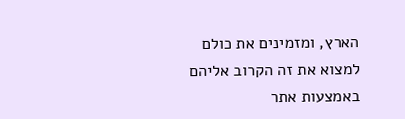הארץ, ומזמינים את כולם למצוא את זה הקרוב אליהם באמצעות אתר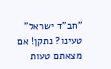"חב"ד ישראל"
טעינו? נתקן! אם מצאתם טעות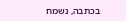בכתבה, נשמח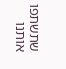שתשתפו אותנו